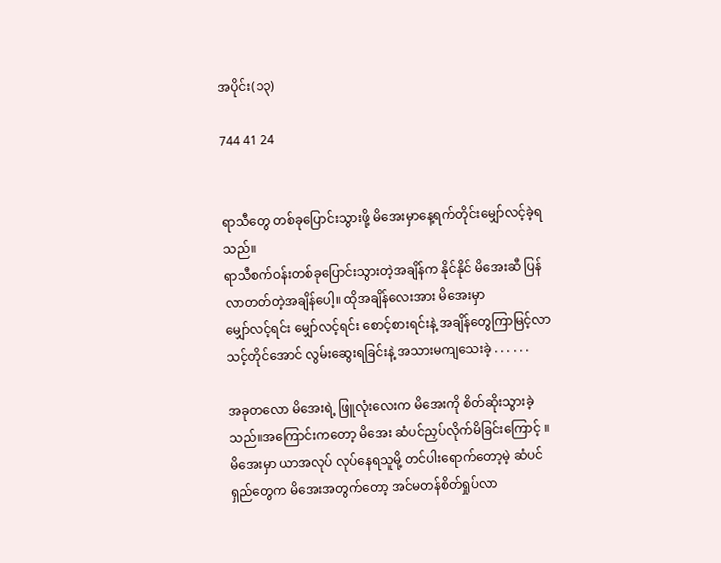အပိုင်း(၁၃)

744 41 24


ရာသီတွေ တစ်ခုပြောင်းသွားဖို့ မိအေးမှာနေ့ရက်တိုင်းမျှော်လင့်ခဲ့ရသည်။
ရာသီစက်ဝန်းတစ်ခုပြောင်းသွားတဲ့အချိန်က နိုင်နိုင် မိအေးဆီ ပြန်လာတတ်တဲ့အချိန်ပေါ့။ ထိုအချိန်လေးအား မိအေးမှာ
မျှော်လင့်ရင်း မျှော်လင့်ရင်း စောင့်စားရင်းနဲ့ အချိန်တွေကြာမြင့်လာသင့်တိုင်အောင် လွမ်းဆွေးရခြင်းနဲ့ အသားမကျသေးခဲ့ . . . . . .

အခုတလော မိအေးရဲ့ ဖြူလုံးလေးက မိအေးကို စိတ်ဆိုးသွားခဲ့သည်။အကြောင်းကတော့ မိအေး ဆံပင်ညှပ်လိုက်မိခြင်းကြောင့် ။မိအေးမှာ ယာအလုပ် လုပ်နေရသူမို့ တင်ပါးရောက်တော့မဲ့ ဆံပင်ရှည်တွေက မိအေးအတွက်တော့ အင်မတန်စိတ်ရှုပ်လာ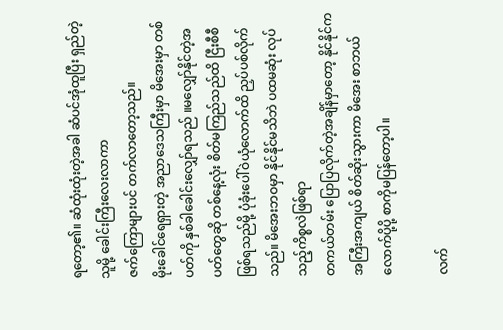ရတော့၏။ ဆံထုံးထုံးတဲ့အခါ ဆံပင်အုံထူပြီး ရှည်တဲ့သူမို့ ခေါင်းကြီးလေးလာကာ
ဇက်ကြောများပင် တက်လာတော့သည်။
မိုးခေါင်ရေရှားတဲ့ အညာဒေသကြီးမှာ မိအေးမှာ တစ်ပတ်ကို နှစ်ခါခေါင်းလျှော်ရသည် ။မလျှော်နိုင်တဲ့အပတ်တွေဆို တစ်နေ့လုံး စိတ်မကြည်သည်ထိ ငြီးစီစီဖြစ်ရသည်မို့ ပုံခုံးပေါ်ဝဲယုံလောက်ထိ ညှပ်ပစ်လိုက်သည်။ မိအေးဘဝမှာ နိုင်နိုင်မသိဘဲ ပထမဆုံး လုပ်သည့်ကိစ္စလဲဖြစ်ရာ
တကယ်တမ်း ပြောပြလိုက်တဲ့အချိန်မှာတော့ နိုင်နိုင်က အကြီးအကျယ် စိတ်ဆိုးသွားကာ မိအေး စာဘယ်လောက်ပို့ပို့ စာကိုမပြန်တော့ပါ။

လက်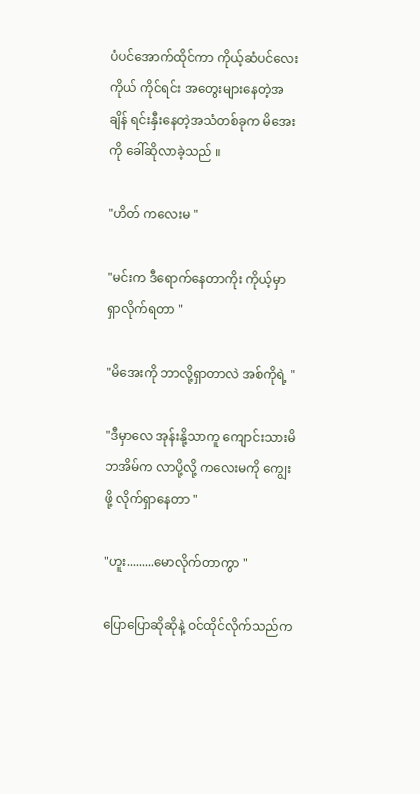ပံပင်အောက်ထိုင်ကာ ကိုယ့်ဆံပင်လေးကိုယ် ကိုင်ရင်း အတွေးများနေတဲ့အချိန် ရင်းနှီးနေတဲ့အသံတစ်ခုက မိအေးကို ခေါ်ဆိုလာခဲ့သည် ။

"ဟိတ် ကလေးမ "

"မင်းက ဒီရောက်နေတာကိုး ကိုယ့်မှာ ရှာလိုက်ရတာ "

"မိအေးကို ဘာလို့ရှာတာလဲ အစ်ကိုရဲ့ "

"ဒီမှာလေ အုန်းနို့သာကူ ကျောင်းသားမိဘအိမ်က လာပို့လို့ ကလေးမကို ကျွေးဖို့ လိုက်ရှာနေတာ "

"ဟူး.........မောလိုက်တာကွာ "

ပြောပြောဆိုဆိုနဲ့ ဝင်ထိုင်လိုက်သည်က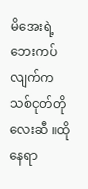မိအေးရဲ့ ဘေးကပ်လျက်က သစ်ငုတ်တိုလေးဆီ ။ထိုနေရာ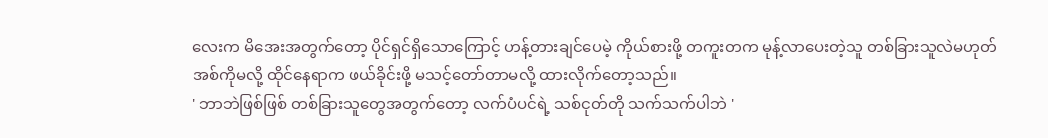လေးက မိအေးအတွက်တော့ ပိုင်ရှင်ရှိသောကြောင့် ဟန့်တားချင်ပေမဲ့ ကိုယ်စားဖို့ တကူးတက မုန့်လာပေးတဲ့သူ တစ်ခြားသူလဲမဟုတ် အစ်ကိုမလို့ ထိုင်နေရာက ဖယ်ခိုင်းဖို့ မသင့်တော်တာမလို့ ထားလိုက်တော့သည်။
' ဘာဘဲဖြစ်ဖြစ် တစ်ခြားသူတွေအတွက်တော့ လက်ပံပင်ရဲ့ သစ်ငုတ်တို သက်သက်ပါဘဲ '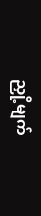ညှို့မျက်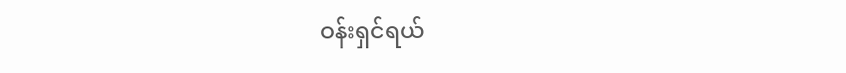ဝန်းရှင်ရယ်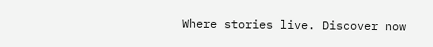Where stories live. Discover now